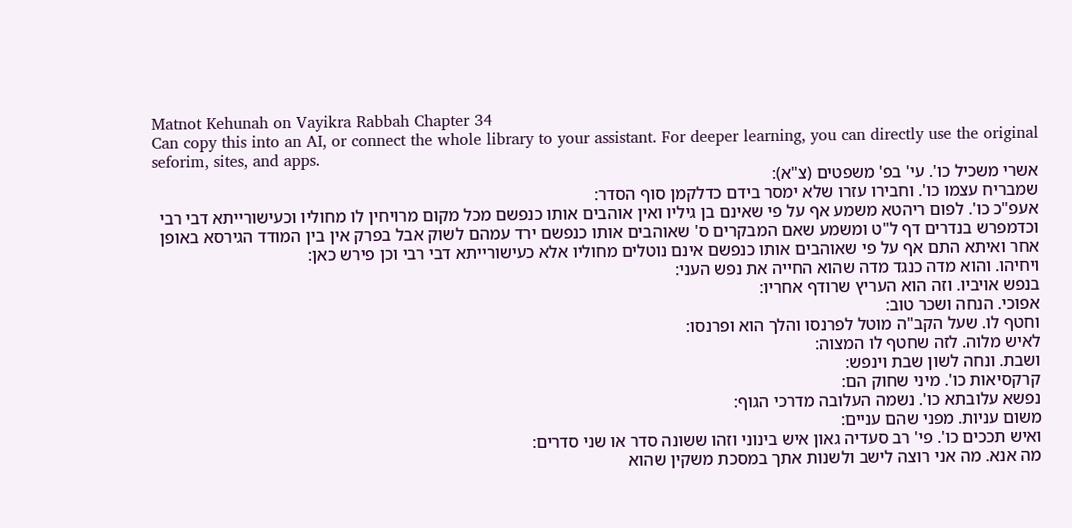Matnot Kehunah on Vayikra Rabbah Chapter 34
Can copy this into an AI, or connect the whole library to your assistant. For deeper learning, you can directly use the original seforim, sites, and apps.
אשרי משכיל כו'. עי' בפ' משפטים (צ"א):
שמבריח עצמו כו'. וחבירו עזרו שלא ימסר בידם כדלקמן סוף הסדר:
אעפ"כ כו'. לפום ריהטא משמע אף על פי שאינם בן גיליו ואין אוהבים אותו כנפשם מכל מקום מרויחין לו מחוליו וכעישורייתא דבי רבי וכדמפרש בנדרים דף ל"ט ומשמע שאם המבקרים ס' שאוהבים אותו כנפשם ירד עמהם לשוק אבל בפרק אין בין המודד הגירסא באופן אחר ואיתא התם אף על פי שאוהבים אותו כנפשם אינם נוטלים מחוליו אלא כעישורייתא דבי רבי וכן פירש כאן:
ויחיהו. והוא מדה כנגד מדה שהוא החייה את נפש העני:
בנפש אויביו. וזה הוא העריץ שרודף אחריו:
אפוכי. הנחה ושכר טוב:
וחטף לו. שעל הקב"ה מוטל לפרנסו והלך הוא ופרנסו:
לאיש מלוה. לזה שחטף לו המצוה:
ושבת. ונחה לשון שבת וינפש:
קרקסיאות כו'. מיני שחוק הם:
נפשא עלובתא כו'. נשמה העלובה מדרכי הגוף:
משום עניות. מפני שהם עניים:
ואיש תככים כו'. פי' רב סעדיה גאון איש בינוני וזהו ששונה סדר או שני סדרים:
מה אנא. מה אני רוצה לישב ולשנות אתך במסכת משקין שהוא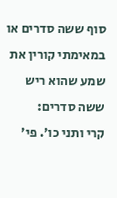סוף ששה סדרים או במאימתי קורין את שמע שהוא ריש ששה סדרים:
קרי ותני כו'. פי'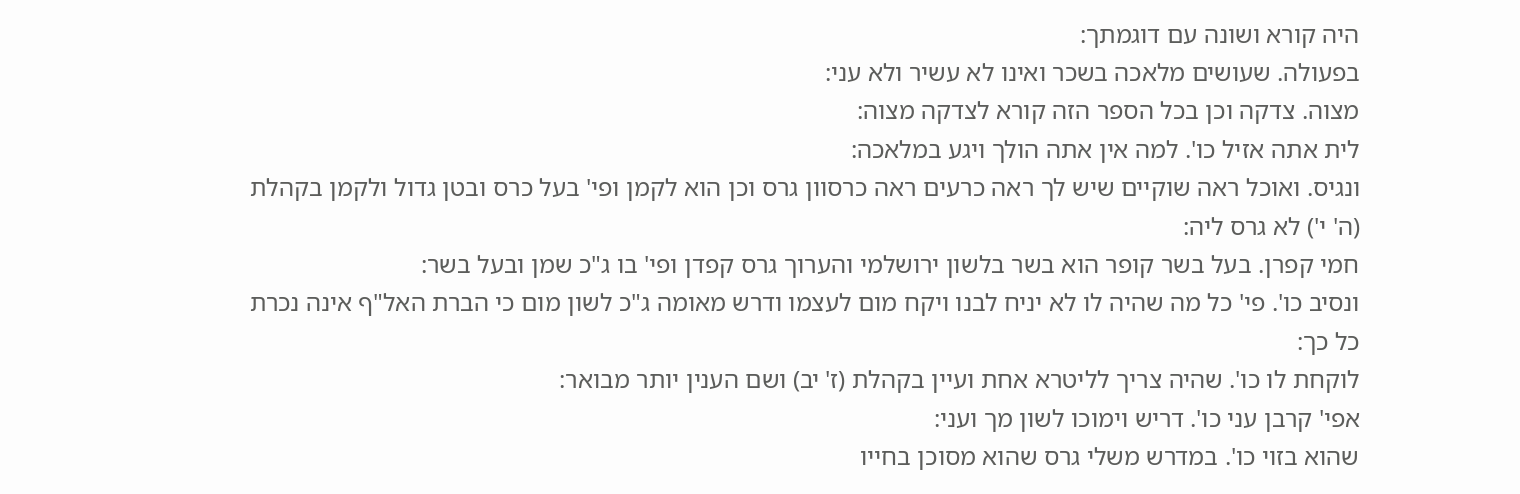היה קורא ושונה עם דוגמתך:
בפעולה. שעושים מלאכה בשכר ואינו לא עשיר ולא עני:
מצוה. צדקה וכן בכל הספר הזה קורא לצדקה מצוה:
לית אתה אזיל כו'. למה אין אתה הולך ויגע במלאכה:
ונגיס. ואוכל ראה שוקיים שיש לך ראה כרעים ראה כרסוון גרס וכן הוא לקמן ופי' בעל כרס ובטן גדול ולקמן בקהלת (ה' י') לא גרס ליה:
חמי קפרן. בעל בשר קופר הוא בשר בלשון ירושלמי והערוך גרס קפדן ופי' בו ג"כ שמן ובעל בשר:
ונסיב כו'. פי' כל מה שהיה לו לא יניח לבנו ויקח מום לעצמו ודרש מאומה ג"כ לשון מום כי הברת האל"ף אינה נכרת כל כך:
לוקחת לו כו'. שהיה צריך לליטרא אחת ועיין בקהלת (ז' יב) ושם הענין יותר מבואר:
אפי' קרבן עני כו'. דריש וימוכו לשון מך ועני:
שהוא בזוי כו'. במדרש משלי גרס שהוא מסוכן בחייו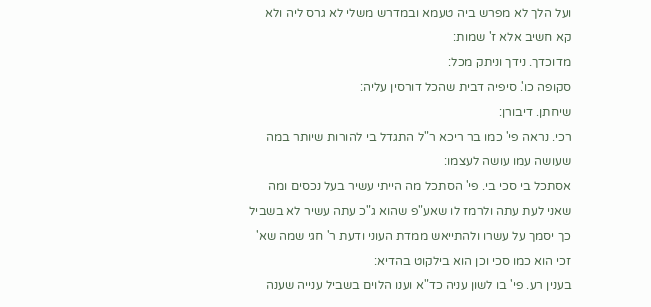ועל הלך לא מפרש ביה טעמא ובמדרש משלי לא גרס ליה ולא קא חשיב אלא ז' שמות:
מדוכדך. נידך וניתק מכל:
סקופה כו'. סיפיה דבית שהכל דורסין עליה:
שיחתן. דיבורן:
רכי. נראה פי' כמו בר ריכא ר"ל התגדל בי להורות שיותר במה שעושה עמו עושה לעצמו:
אסתכל בי סכי בי. פי' הסתכל מה הייתי עשיר בעל נכסים ומה שאני לעת עתה ולרמז לו שאע"פ שהוא ג"כ עתה עשיר לא בשביל כך יסמך על עשרו ולהתייאש ממדת העוני ודעת ר' חגי שמה שא' זכי הוא כמו סכי וכן הוא בילקוט בהדיא:
בענין רע. פי' בו לשון עניה כד"א וענו הלוים בשביל ענייה שענה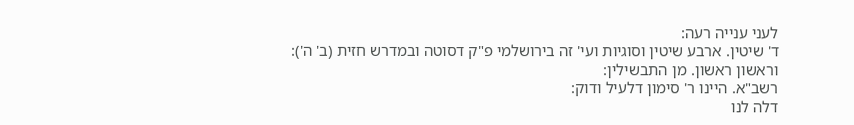לעני ענייה רעה:
ד' שיטין. ארבע שיטין וסוגיות ועי' זה בירושלמי פ"ק דסוטה ובמדרש חזית (ב' ה'):
וראשון ראשון. מן התבשילין:
רשב"א. היינו ר' סימון דלעיל ודוק:
דלה לנו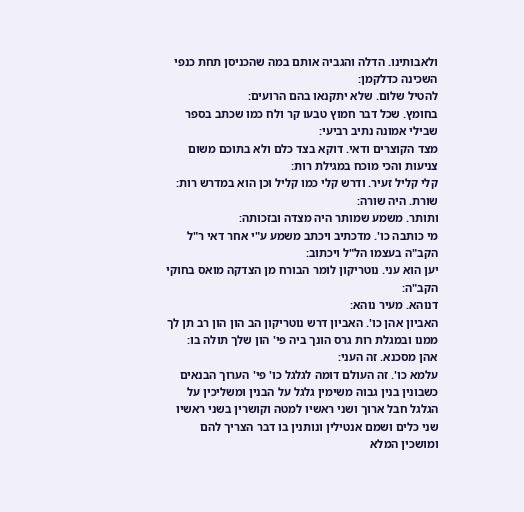ולאבותינו. הדלה והגביה אותם במה שהכניסן תחת כנפי השכינה כדלקמן:
להטיל שלום. שלא יתקנאו בהם הרועים:
בחומץ. שכל דבר חמוץ טבעו קר ולח כמו שכתב בספר שבילי אמונה נתיב רביעי:
מצד הקוצרים ודאי. דוקא בצד כלם ולא בתוכם משום צניעות והכי מוכח במגילת רות:
קלי קליל זעיר. ודרש קלי כמו קליל וכן הוא במדרש רות:
שורת. היה שורה:
ותותר. משמע שמותר היה מצדה ובזכותה:
מי כותבה כו'. מדכתיב ויכתב משמע ע"י אחר דאי ר"ל הקב"ה בעצמו הל"ל ויכתוב:
יען הוא עני. נוטריקון לומר הבורח מן הצדקה מואס בחוקי הקב"ה:
דנוהא. מעיר נוהא:
האביון אהן כו'. האביון דרש נוטריקון הב הון הון רב תן לך ממנו ובמגלת רות גרס הונך ביה פי' הון שלך תולה בו:
אהן מסכנא. זה העני:
עלמא כו'. זה העולם דומה לגלגל כו' פי' הערוך הבנאים כשבונין בנין גבוה משימין גלגל על הבנין ומשליכין על הגלגל חבל ארוך ושני ראשיו למטה וקושרין בשני ראשיו שני כלים ושמם אנטילין ונותנין בו דבר הצריך להם ומושכין המלא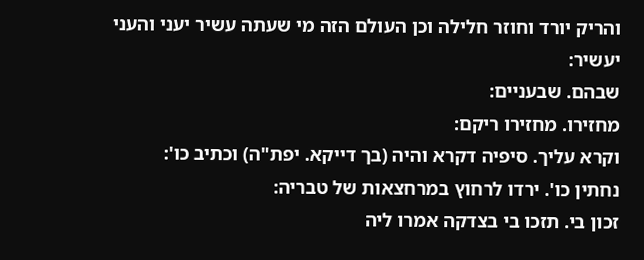והריק יורד וחוזר חלילה וכן העולם הזה מי שעתה עשיר יעני והעני יעשיר:
שבהם. שבעניים:
מחזירו. מחזירו ריקם:
וקרא עליך. סיפיה דקרא והיה (בך דייקא. יפת"ה) וכתיב כו':
נחתין כו'. ירדו לרחוץ במרחצאות של טבריה:
זכון בי. תזכו בי בצדקה אמרו ליה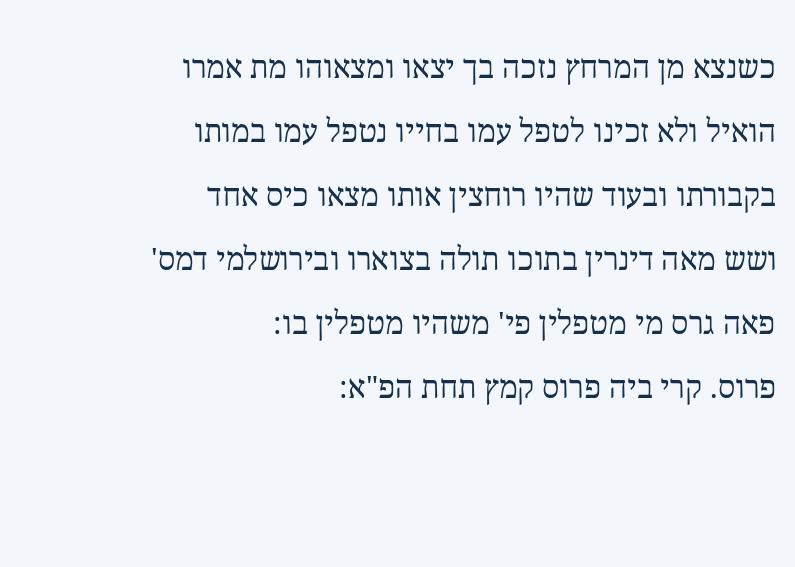כשנצא מן המרחץ נזכה בך יצאו ומצאוהו מת אמרו הואיל ולא זכינו לטפל עמו בחייו נטפל עמו במותו בקבורתו ובעוד שהיו רוחצין אותו מצאו כיס אחד ושש מאה דינרין בתוכו תולה בצוארו ובירושלמי דמס' פאה גרס מי מטפלין פי' משהיו מטפלין בו:
פרוס. קרי ביה פרוס קמץ תחת הפ"א: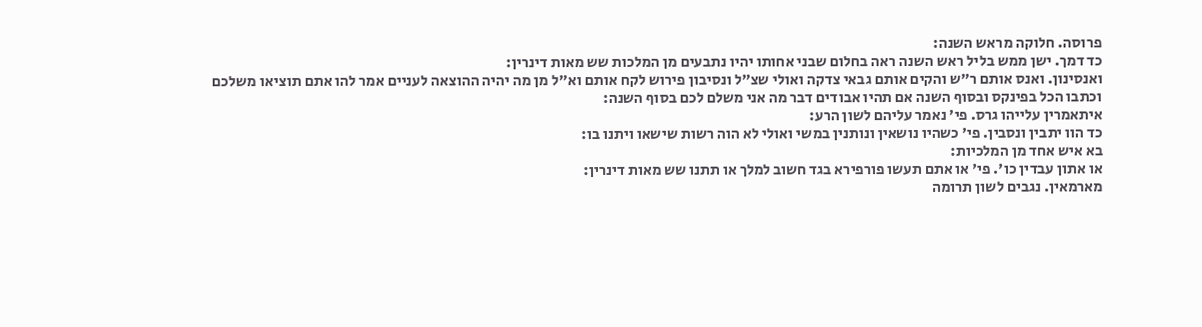פרוסה. חלוקה מראש השנה:
כד דמך. ישן ממש בליל ראש השנה ראה בחלום שבני אחותו יהיו נתבעים מן המלכות שש מאות דינרין:
ואנסינון. ואנס אותם ר"ש והקים אותם גבאי צדקה ואולי שצ"ל ונסיבון פירוש לקח אותם וא"ל מן מה יהיה ההוצאה לעניים אמר להו אתם תוציאו משלכם וכתבו הכל בפינקס ובסוף השנה אם תהיו אבודים דבר מה אני משלם לכם בסוף השנה:
איתאמרין עלייהו גרס. פי' נאמר עליהם לשון הרע:
כד הוו יתבין ונסבין. פי' כשהיו נושאין ונותנין במשי ואולי לא הוה רשות שישאו ויתנו בו:
בא איש אחד מן המלכיות:
או אתון עבדין כו'. פי' או אתם תעשו פורפירא בגד חשוב למלך או תתנו שש מאות דינרין:
מארמאין. נגבים לשון תרומה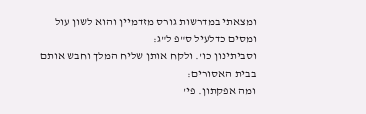ומצאתי במדרשות גורס מזדמיין והוא לשון עול ומסים כדלעיל ס"פ ל"ג:
וסביתינון כו'. ולקח אותן שליח המלך וחבש אותם בבית האסורים:
ומה אפקתון. פי'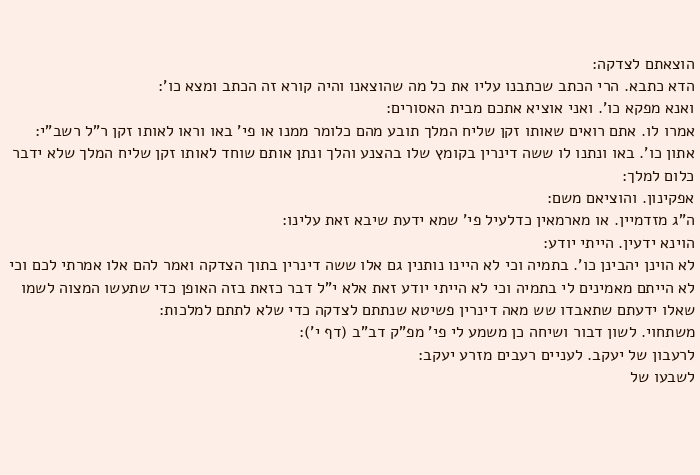הוצאתם לצדקה:
הדא כתבא. הרי הכתב שכתבנו עליו את כל מה שהוצאנו והיה קורא זה הכתב ומצא כו':
ואנא מפקא כו'. ואני אוציא אתכם מבית האסורים:
אמרו לו. אתם רואים שאותו זקן שליח המלך תובע מהם כלומר ממנו או פי' באו וראו לאותו זקן ר"ל רשב"י:
אתון כו'. באו ונתנו לו ששה דינרין בקומץ שלו בהצנע והלך ונתן אותם שוחד לאותו זקן שליח המלך שלא ידבר כלום למלך:
אפקינון. והוציאם משם:
ה"ג מזדמיין. או מארמאין כדלעיל פי' שמא ידעת שיבא זאת עלינו:
הוינא ידעין. הייתי יודע:
לא הוינן יהבינן כו'. בתמיה וכי לא היינו נותנין גם אלו ששה דינרין בתוך הצדקה ואמר להם אלו אמרתי לכם וכי לא הייתם מאמינים לי בתמיה וכי לא הייתי יודע זאת אלא י"ל דבר כזאת בזה האופן כדי שתעשו המצוה לשמו שאלו ידעתם שתאבדו שש מאה דינרין פשיטא שנתתם לצדקה כדי שלא לתתם למלכות:
משתחוי. לשון דבור ושיחה כן משמע לי פי' מפ"ק דב"ב (דף י'):
לרעבון של יעקב. לעניים רעבים מזרע יעקב:
לשבעו של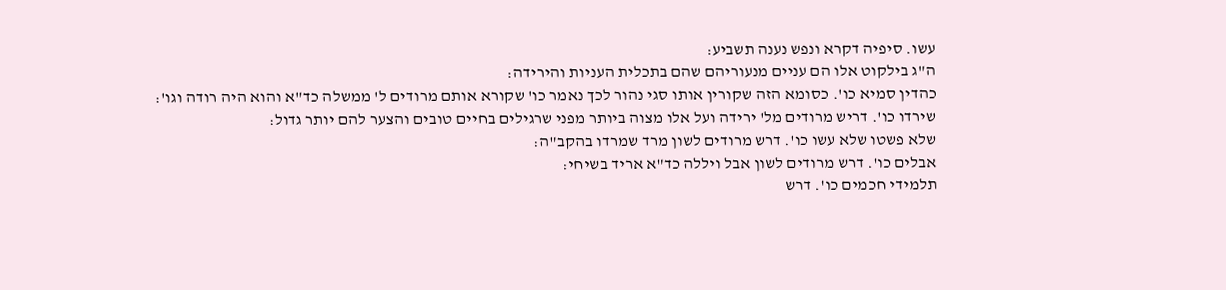עשו. סיפיה דקרא ונפש נענה תשביע:
ה"ג בילקוט אלו הם עניים מנעוריהם שהם בתכלית העניות והירידה:
כהדין סמיא כו'. כסומא הזה שקורין אותו סגי נהור לכך נאמר כו' שקורא אותם מרודים ל' ממשלה כד"א והוא היה רודה וגו':
שירדו כו'. דריש מרודים מל' ירידה ועל אלו מצוה ביותר מפני שרגילים בחיים טובים והצער להם יותר גדול:
שלא פשטו שלא עשו כו'. דרש מרודים לשון מרד שמרדו בהקב"ה:
אבלים כו'. דרש מרודים לשון אבל ויללה כד"א אריד בשיחי:
תלמידי חכמים כו'. דרש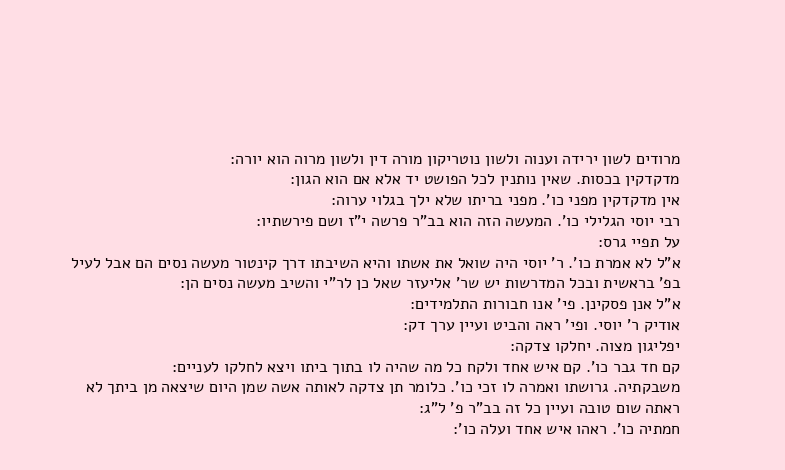מרודים לשון ירידה וענוה ולשון נוטריקון מורה דין ולשון מרוה הוא יורה:
מדקדקין בכסות. שאין נותנין לכל הפושט יד אלא אם הוא הגון:
אין מדקדקין מפני כו'. מפני בריתו שלא ילך בגלוי ערוה:
רבי יוסי הגלילי כו'. המעשה הזה הוא בב"ר פרשה י"ז ושם פירשתיו:
על תפיי גרס:
א"ל לא אמרת כו'. ר' יוסי היה שואל את אשתו והיא השיבתו דרך קינטור מעשה נסים הם אבל לעיל בפ' בראשית ובכל המדרשות יש שר' אליעזר שאל כן לר"י והשיב מעשה נסים הן:
א"ל אנן פסקינן. פי' אנו חבורות התלמידים:
אודיק ר' יוסי. ופי' ראה והביט ועיין ערך דק:
יפליגון מצוה. יחלקו צדקה:
קם חד גבר כו'. קם איש אחד ולקח כל מה שהיה לו בתוך ביתו ויצא לחלקו לעניים:
משבקתיה. גרושתו ואמרה לו זכי כו'. כלומר תן צדקה לאותה אשה שמן היום שיצאה מן ביתך לא ראתה שום טובה ועיין כל זה בב"ר פ' ל"ג:
חמתיה כו'. ראהו איש אחד ועלה כו':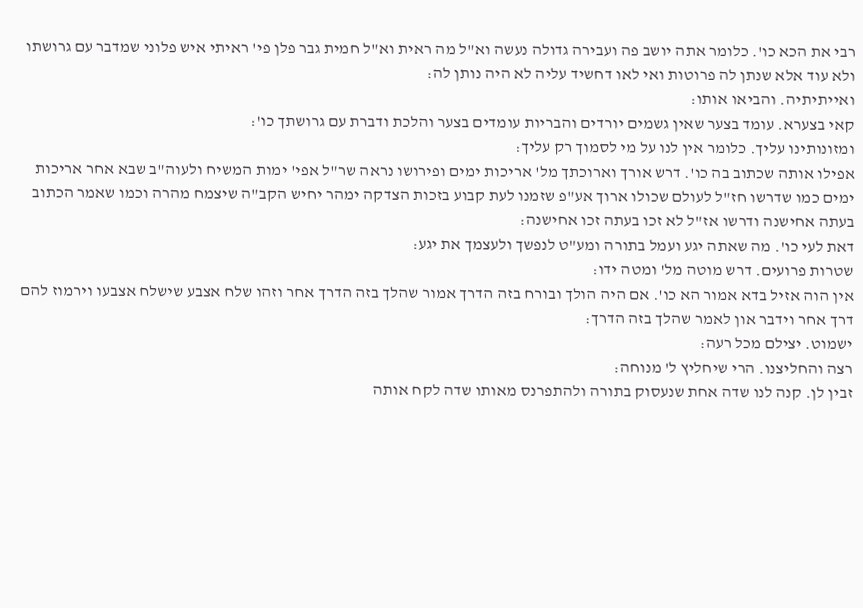רבי את הכא כו'. כלומר אתה יושב פה ועבירה גדולה נעשה וא"ל מה ראית וא"ל חמית גבר פלן פי' ראיתי איש פלוני שמדבר עם גרושתו ולא עוד אלא שנתן לה פרוטות ואי לאו דחשיד עליה לא היה נותן לה:
ואייתיתיה. והביאו אותו:
קאי בצערא. עומד בצער שאין גשמים יורדים והבריות עומדים בצער והלכת ודברת עם גרושתך כו':
ומזונותינו עליך. כלומר אין לנו על מי לסמוך רק עליך:
אפילו אותה שכתוב בה כו'. דרש אורך וארוכתך מל' אריכות ימים ופירושו נראה שר"ל אפי' ימות המשיח ולעוה"ב שבא אחר אריכות ימים כמו שדרשו חז"ל לעולם שכולו ארוך אע"פ שזמנו לעת קבוע בזכות הצדקה ימהר יחיש הקב"ה שיצמח מהרה וכמו שאמר הכתוב בעתה אחישנה ודרשו אז"ל לא זכו בעתה זכו אחישנה:
דאת לעי כו'. מה שאתה יגע ועמל בתורה ומע"ט לנפשך ולעצמך את יגע:
שטרות פרועים. דרש מוטה מל' ומטה ידו:
אין הוה אזיל בדא אמור הא כו'. אם היה הולך ובורח בזה הדרך אמור שהלך בזה הדרך אחר וזהו שלח אצבע שישלח אצבעו וירמוז להם דרך אחר וידבר און לאמר שהלך בזה הדרך:
ישמוט. יצילם מכל רעה:
רצה והחליצנו. הרי שיחליץ ל' מנוחה:
זבין לן. קנה לנו שדה אחת שנעסוק בתורה ולהתפרנס מאותו שדה לקח אותה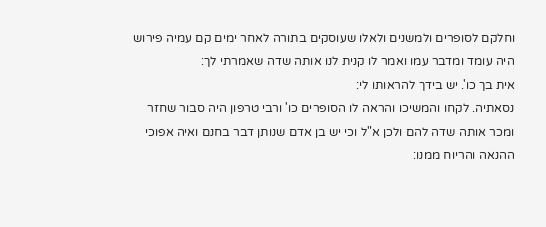וחלקם לסופרים ולמשנים ולאלו שעוסקים בתורה לאחר ימים קם עמיה פירוש היה עומד ומדבר עמו ואמר לו קנית לנו אותה שדה שאמרתי לך:
אית בך כו'. יש בידך להראותו לי:
נסאתיה. לקחו והמשיכו והראה לו הסופרים כו' ורבי טרפון היה סבור שחזר ומכר אותה שדה להם ולכן א"ל וכי יש בן אדם שנותן דבר בחנם ואיה אפוכי ההנאה והריוח ממנו: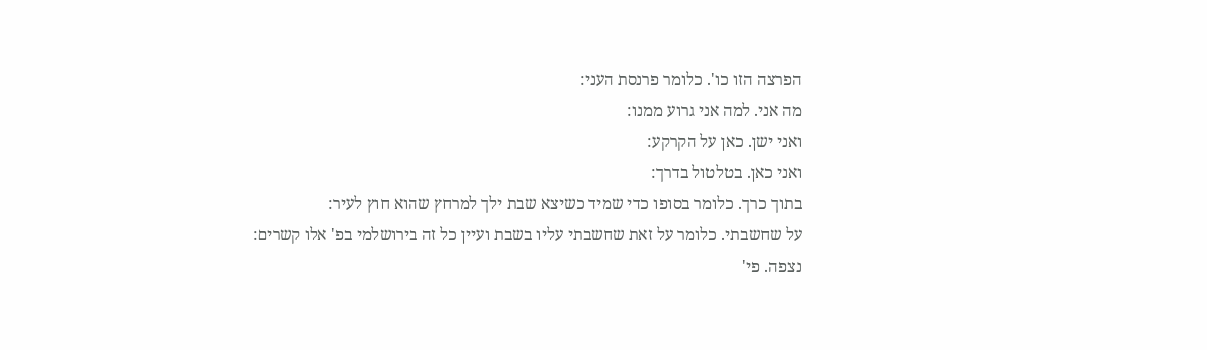הפרצה הזו כו'. כלומר פרנסת העני:
מה אני. למה אני גרוע ממנו:
ואני ישן. כאן על הקרקע:
ואני כאן. בטלטול בדרך:
בתוך כרך. כלומר בסופו כדי שמיד כשיצא שבת ילך למרחץ שהוא חוץ לעיר:
על שחשבתי. כלומר על זאת שחשבתי עליו בשבת ועיין כל זה בירושלמי בפ' אלו קשרים:
נצפה. פי'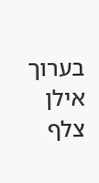בערוך אילן צלף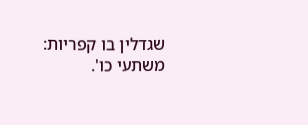שגדלין בו קפריות:
משתעי כו'.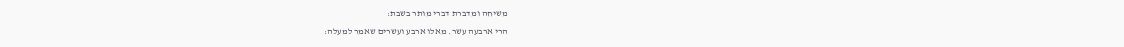משיחה ומדברת דברי מותר בשבת:
הרי ארבעה עשר. מאלו ארבע ועשרים שאמר למעלה: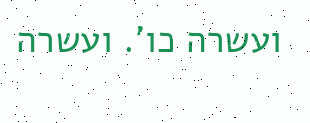ועשרה כו'. ועשרה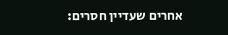אחרים שעדיין חסרים: